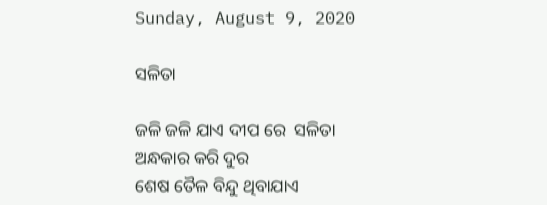Sunday, August 9, 2020

ସଳିତା

ଜଳି ଜଳି ଯାଏ ଦୀପ ରେ  ସଳିତା
ଅନ୍ଧକାର କରି ଦୁର
ଶେଷ ତୈଳ ବିନ୍ଦୁ ଥିବାଯାଏ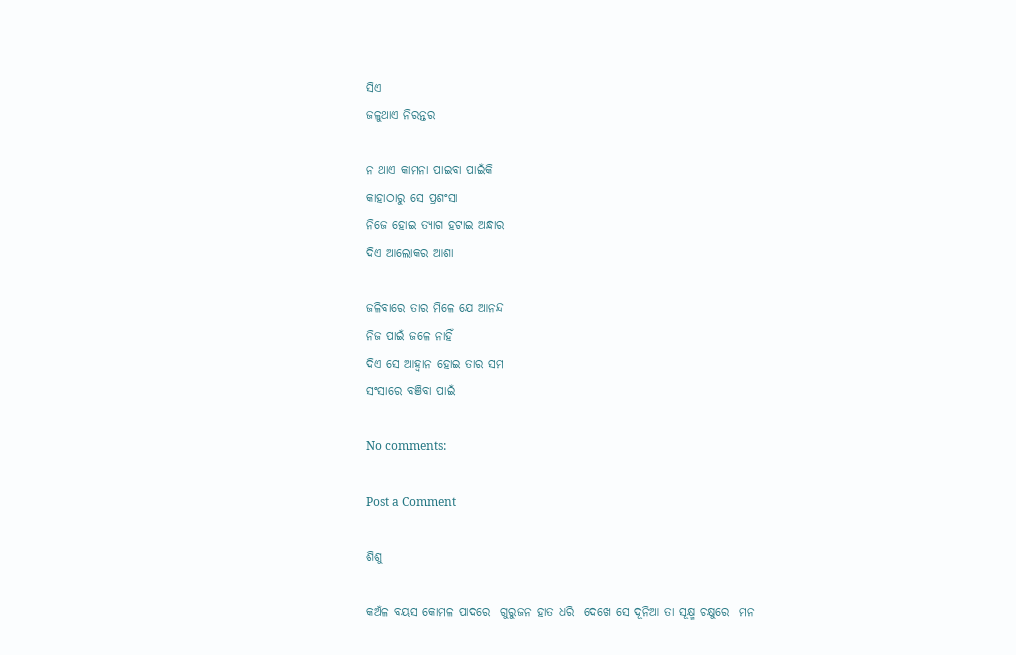ସିଏ
ଜଳୁଥାଏ ନିରନ୍ତର

ନ ଥାଏ କାମନା ପାଇବା ପାଇଁକି
କାହାଠାରୁ ସେ ପ୍ରଶଂସା
ନିଜେ ହୋଇ ତ୍ୟାଗ ହଟାଇ ଅନ୍ଧାର
ଦିଏ ଆଲୋକର ଆଶା

ଜଳିବାରେ ତାର ମିଳେ ଯେ ଆନନ୍ଦ
ନିଜ ପାଇଁ ଜଳେ ନାହିଁ
ଦିଏ ସେ ଆହ୍ବାନ ହୋଇ ତାର ସମ
ସଂସାରେ ବଞିବା ପାଇଁ

No comments:

Post a Comment

ଶିଶୁ

କଅଁଳ ବୟସ କୋମଳ ପାଦରେ  ଗୁରୁଜନ ହାତ ଧରି  ଦେଖେ ସେ ଦୂନିଆ ତା ସୂକ୍ଷ୍ମ ଚକ୍ଷୁରେ  ମନ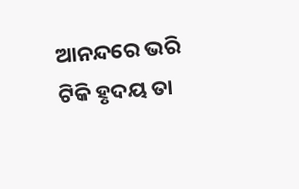ଆନନ୍ଦରେ ଭରି  ଟିକି ହୃଦୟ ତା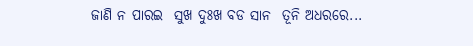ଜାଣି ନ ପାରଇ  ସୁଖ ଦୁଃଖ ବଡ ସାନ  ତୂନି ଅଧରରେ...